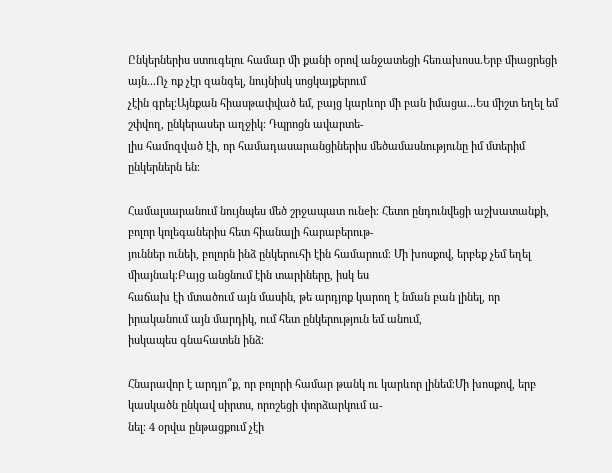Ընկերներիս ստուգելու համար մի քանի օրով անջատեցի հեռախոսս․Երբ միացրեցի այն․․․Ոչ ոք չէր զանգել, նույնիսկ սոցկայքերում
չէին գրել։Այնքան հիասթափված եմ, բայց կարևոր մի բան իմացա․․․Ես միշտ եղել եմ շփվող, ընկերասեր աղջիկ։ Դպրոցն ավարտե-
լիս համոզված էի, որ համադասարանցիներիս մեծամասնությունը իմ մտերիմ ընկերներն են։

Համալսարանում նույնպես մեծ շրջապատ ունeի։ Հետո ընդունվեցի աշխատանքի, բոլոր կոլեգաներիս հետ հիանալի հարաբերութ-
յուններ ունեի, բոլորն ինձ ընկերուհի էին համարում։ Մի խոսքով, երբեք չեմ եղել միայնակ։Բայց անցնում էին տարիները, իսկ ես
հաճախ էի մտածում այն մասին, թե արդյոք կարող է նման բան լինել, որ իրականում այն մարդիկ, ում հետ ընկերություն եմ անում,
իսկապես գնահատեն ինձ։

Հնարավոր է արդյո՞ք, որ բոլորի համար թանկ ու կարևոր լինեմ։Մի խոսքով, երբ կասկածն ընկավ սիրտս, որոշեցի փորձարկում ա-
նել։ 4 օրվա ընթացքում չէի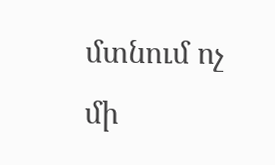մտնում ոչ մի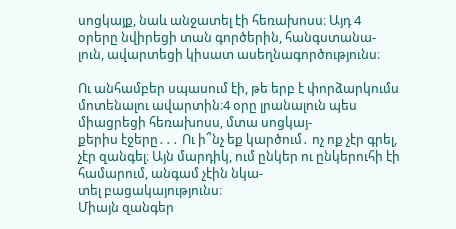սոցկայք, նաև անջատել էի հեռախոսս։ Այդ 4 օրերը նվիրեցի տան գործերին, հանգստանա-
լուն, ավարտեցի կիսատ ասեղնագործությունս։

Ու անհամբեր սպասում էի, թե երբ է փորձարկումս մոտենալու ավարտին։4 օրը լրանալուն պես միացրեցի հեռախոսս, մտա սոցկայ-
քերիս էջերը․․․ Ու ի՞նչ եք կարծում․ ոչ ոք չէր գրել, չէր զանգել։ Այն մարդիկ, ում ընկեր ու ընկերուհի էի համարում, անգամ չէին նկա-
տել բացակայությունս։
Միայն զանգեր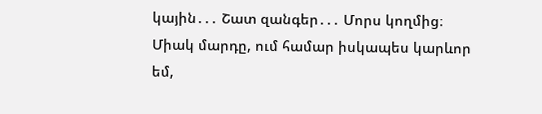կային․․․ Շատ զանգեր․․․ Մորս կողմից։ Միակ մարդը, ում համար իսկապես կարևոր եմ,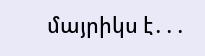մայրիկս է․․․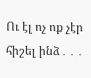Ու էլ ոչ ոք չէր
հիշել ինձ․․․